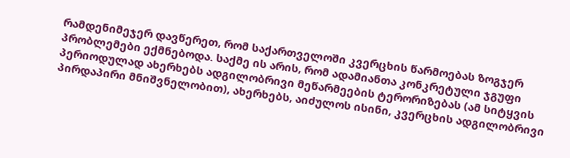რამდენიმეჯერ დავწერეთ, რომ საქართველოში კვერცხის წარმოებას ზოგჯერ პრობლემები ექმნებოდა. საქმე ის არის, რომ ადამიანთა კონკრეტული ჯგუფი პერიოდულად ახერხებს ადგილობრივი მეწარმეების ტერორიზებას (ამ სიტყვის პირდაპირი მნიშვნელობით), ახერხებს, აიძულოს ისინი, კვერცხის ადგილობრივი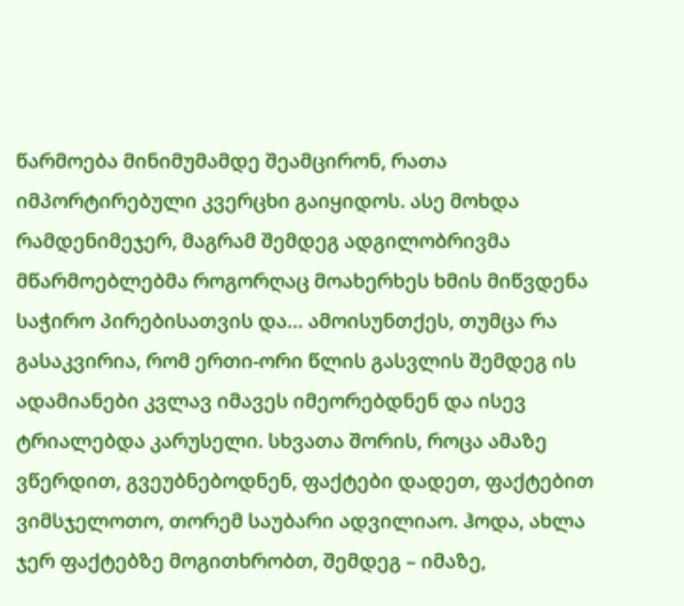წარმოება მინიმუმამდე შეამცირონ, რათა იმპორტირებული კვერცხი გაიყიდოს. ასე მოხდა რამდენიმეჯერ, მაგრამ შემდეგ ადგილობრივმა მწარმოებლებმა როგორღაც მოახერხეს ხმის მიწვდენა საჭირო პირებისათვის და… ამოისუნთქეს, თუმცა რა გასაკვირია, რომ ერთი-ორი წლის გასვლის შემდეგ ის ადამიანები კვლავ იმავეს იმეორებდნენ და ისევ ტრიალებდა კარუსელი. სხვათა შორის, როცა ამაზე ვწერდით, გვეუბნებოდნენ, ფაქტები დადეთ, ფაქტებით ვიმსჯელოთო, თორემ საუბარი ადვილიაო. ჰოდა, ახლა ჯერ ფაქტებზე მოგითხრობთ, შემდეგ – იმაზე,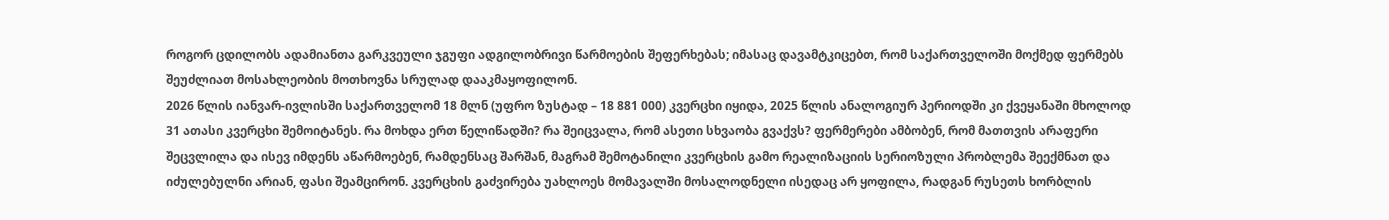როგორ ცდილობს ადამიანთა გარკვეული ჯგუფი ადგილობრივი წარმოების შეფერხებას; იმასაც დავამტკიცებთ, რომ საქართველოში მოქმედ ფერმებს შეუძლიათ მოსახლეობის მოთხოვნა სრულად დააკმაყოფილონ.
2026 წლის იანვარ-ივლისში საქართველომ 18 მლნ (უფრო ზუსტად – 18 881 000) კვერცხი იყიდა, 2025 წლის ანალოგიურ პერიოდში კი ქვეყანაში მხოლოდ 31 ათასი კვერცხი შემოიტანეს. რა მოხდა ერთ წელიწადში? რა შეიცვალა, რომ ასეთი სხვაობა გვაქვს? ფერმერები ამბობენ, რომ მათთვის არაფერი შეცვლილა და ისევ იმდენს აწარმოებენ, რამდენსაც შარშან, მაგრამ შემოტანილი კვერცხის გამო რეალიზაციის სერიოზული პრობლემა შეექმნათ და იძულებულნი არიან, ფასი შეამცირონ. კვერცხის გაძვირება უახლოეს მომავალში მოსალოდნელი ისედაც არ ყოფილა, რადგან რუსეთს ხორბლის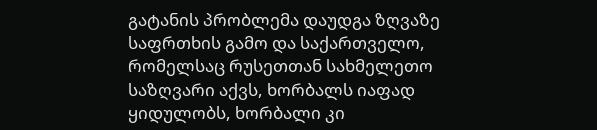გატანის პრობლემა დაუდგა ზღვაზე საფრთხის გამო და საქართველო, რომელსაც რუსეთთან სახმელეთო საზღვარი აქვს, ხორბალს იაფად ყიდულობს, ხორბალი კი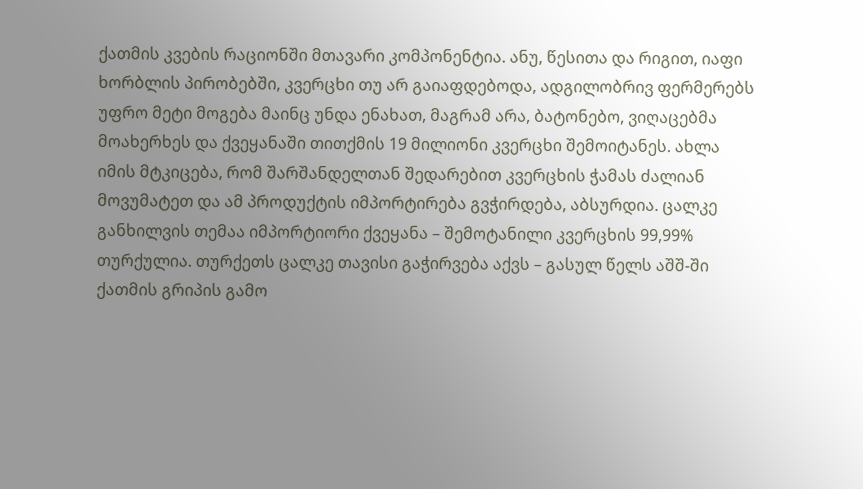ქათმის კვების რაციონში მთავარი კომპონენტია. ანუ, წესითა და რიგით, იაფი ხორბლის პირობებში, კვერცხი თუ არ გაიაფდებოდა, ადგილობრივ ფერმერებს უფრო მეტი მოგება მაინც უნდა ენახათ, მაგრამ არა, ბატონებო, ვიღაცებმა მოახერხეს და ქვეყანაში თითქმის 19 მილიონი კვერცხი შემოიტანეს. ახლა იმის მტკიცება, რომ შარშანდელთან შედარებით კვერცხის ჭამას ძალიან მოვუმატეთ და ამ პროდუქტის იმპორტირება გვჭირდება, აბსურდია. ცალკე განხილვის თემაა იმპორტიორი ქვეყანა – შემოტანილი კვერცხის 99,99% თურქულია. თურქეთს ცალკე თავისი გაჭირვება აქვს – გასულ წელს აშშ-ში ქათმის გრიპის გამო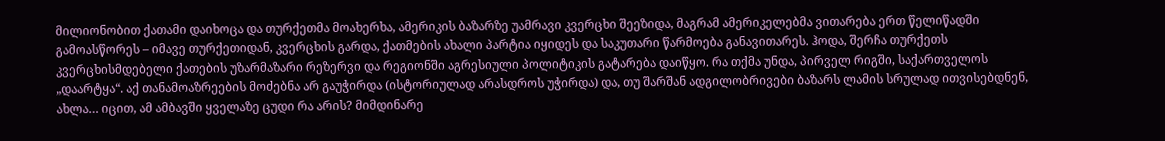მილიონობით ქათამი დაიხოცა და თურქეთმა მოახერხა, ამერიკის ბაზარზე უამრავი კვერცხი შეეზიდა, მაგრამ ამერიკელებმა ვითარება ერთ წელიწადში გამოასწორეს – იმავე თურქეთიდან, კვერცხის გარდა, ქათმების ახალი პარტია იყიდეს და საკუთარი წარმოება განავითარეს. ჰოდა, შერჩა თურქეთს კვერცხისმდებელი ქათების უზარმაზარი რეზერვი და რეგიონში აგრესიული პოლიტიკის გატარება დაიწყო. რა თქმა უნდა, პირველ რიგში, საქართველოს „დაარტყა“. აქ თანამოაზრეების მოძებნა არ გაუჭირდა (ისტორიულად არასდროს უჭირდა) და, თუ შარშან ადგილობრივები ბაზარს ლამის სრულად ითვისებდნენ, ახლა… იცით, ამ ამბავში ყველაზე ცუდი რა არის? მიმდინარე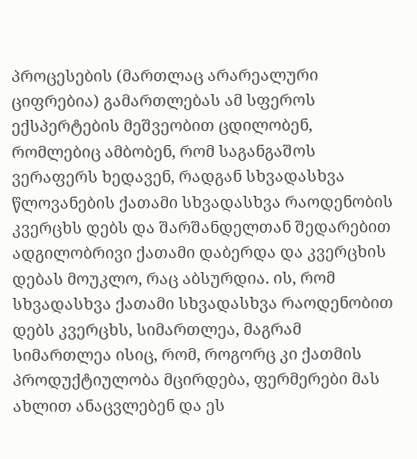პროცესების (მართლაც არარეალური ციფრებია) გამართლებას ამ სფეროს ექსპერტების მეშვეობით ცდილობენ, რომლებიც ამბობენ, რომ საგანგაშოს ვერაფერს ხედავენ, რადგან სხვადასხვა წლოვანების ქათამი სხვადასხვა რაოდენობის კვერცხს დებს და შარშანდელთან შედარებით ადგილობრივი ქათამი დაბერდა და კვერცხის დებას მოუკლო, რაც აბსურდია. ის, რომ სხვადასხვა ქათამი სხვადასხვა რაოდენობით დებს კვერცხს, სიმართლეა, მაგრამ სიმართლეა ისიც, რომ, როგორც კი ქათმის პროდუქტიულობა მცირდება, ფერმერები მას ახლით ანაცვლებენ და ეს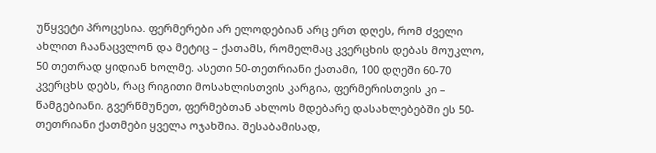უწყვეტი პროცესია. ფერმერები არ ელოდებიან არც ერთ დღეს, რომ ძველი ახლით ჩაანაცვლონ და მეტიც – ქათამს, რომელმაც კვერცხის დებას მოუკლო, 50 თეთრად ყიდიან ხოლმე. ასეთი 50-თეთრიანი ქათამი, 100 დღეში 60-70 კვერცხს დებს, რაც რიგითი მოსახლისთვის კარგია, ფერმერისთვის კი – წამგებიანი. გვერწმუნეთ, ფერმებთან ახლოს მდებარე დასახლებებში ეს 50-თეთრიანი ქათმები ყველა ოჯახშია. შესაბამისად,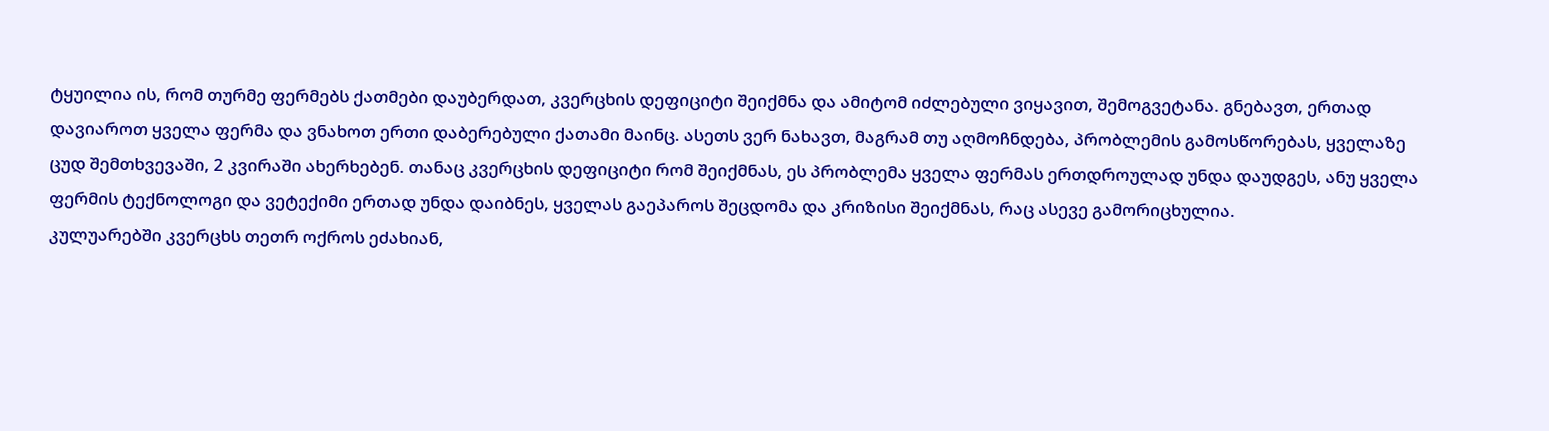ტყუილია ის, რომ თურმე ფერმებს ქათმები დაუბერდათ, კვერცხის დეფიციტი შეიქმნა და ამიტომ იძლებული ვიყავით, შემოგვეტანა. გნებავთ, ერთად დავიაროთ ყველა ფერმა და ვნახოთ ერთი დაბერებული ქათამი მაინც. ასეთს ვერ ნახავთ, მაგრამ თუ აღმოჩნდება, პრობლემის გამოსწორებას, ყველაზე ცუდ შემთხვევაში, 2 კვირაში ახერხებენ. თანაც კვერცხის დეფიციტი რომ შეიქმნას, ეს პრობლემა ყველა ფერმას ერთდროულად უნდა დაუდგეს, ანუ ყველა ფერმის ტექნოლოგი და ვეტექიმი ერთად უნდა დაიბნეს, ყველას გაეპაროს შეცდომა და კრიზისი შეიქმნას, რაც ასევე გამორიცხულია.
კულუარებში კვერცხს თეთრ ოქროს ეძახიან,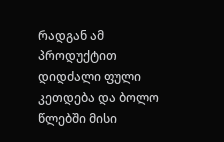რადგან ამ პროდუქტით დიდძალი ფული კეთდება და ბოლო წლებში მისი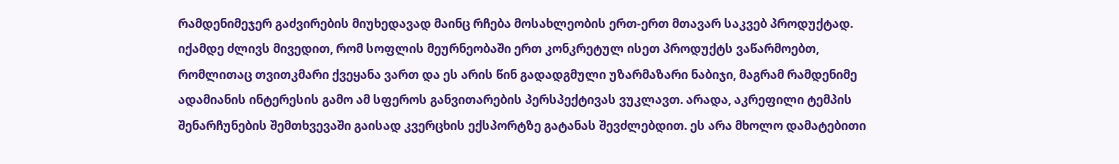რამდენიმეჯერ გაძვირების მიუხედავად მაინც რჩება მოსახლეობის ერთ-ერთ მთავარ საკვებ პროდუქტად. იქამდე ძლივს მივედით, რომ სოფლის მეურნეობაში ერთ კონკრეტულ ისეთ პროდუქტს ვაწარმოებთ, რომლითაც თვითკმარი ქვეყანა ვართ და ეს არის წინ გადადგმული უზარმაზარი ნაბიჯი, მაგრამ რამდენიმე ადამიანის ინტერესის გამო ამ სფეროს განვითარების პერსპექტივას ვუკლავთ. არადა, აკრეფილი ტემპის შენარჩუნების შემთხვევაში გაისად კვერცხის ექსპორტზე გატანას შევძლებდით. ეს არა მხოლო დამატებითი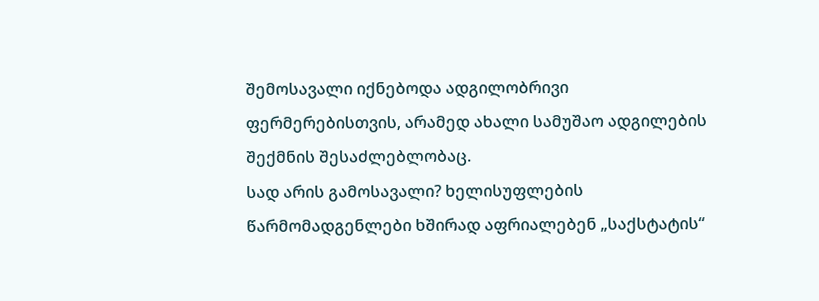შემოსავალი იქნებოდა ადგილობრივი ფერმერებისთვის, არამედ ახალი სამუშაო ადგილების შექმნის შესაძლებლობაც.
სად არის გამოსავალი? ხელისუფლების წარმომადგენლები ხშირად აფრიალებენ „საქსტატის“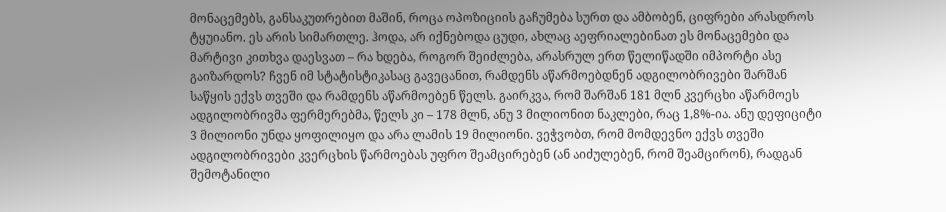მონაცემებს, განსაკუთრებით მაშინ, როცა ოპოზიციის გაჩუმება სურთ და ამბობენ, ციფრები არასდროს ტყუიანო. ეს არის სიმართლე. ჰოდა, არ იქნებოდა ცუდი, ახლაც აეფრიალებინათ ეს მონაცემები და მარტივი კითხვა დაესვათ – რა ხდება, როგორ შეიძლება, არასრულ ერთ წელიწადში იმპორტი ასე გაიზარდოს? ჩვენ იმ სტატისტიკასაც გავეცანით, რამდენს აწარმოებდნენ ადგილობრივები შარშან საწყის ექვს თვეში და რამდენს აწარმოებენ წელს. გაირკვა, რომ შარშან 181 მლნ კვერცხი აწარმოეს ადგილობრივმა ფერმერებმა, წელს კი – 178 მლნ, ანუ 3 მილიონით ნაკლები, რაც 1,8%-ია. ანუ დეფიციტი 3 მილიონი უნდა ყოფილიყო და არა ლამის 19 მილიონი. ვეჭვობთ, რომ მომდევნო ექვს თვეში ადგილობრივები კვერცხის წარმოებას უფრო შეამცირებენ (ან აიძულებენ, რომ შეამცირონ), რადგან შემოტანილი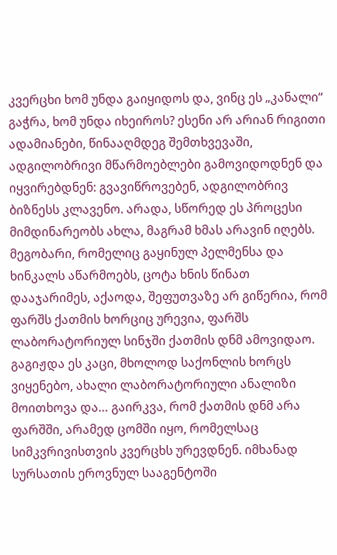კვერცხი ხომ უნდა გაიყიდოს და, ვინც ეს „კანალი“ გაჭრა, ხომ უნდა იხეიროს? ესენი არ არიან რიგითი ადამიანები, წინააღმდეგ შემთხვევაში, ადგილობრივი მწარმოებლები გამოვიდოდნენ და იყვირებდნენ: გვავიწროვებენ, ადგილობრივ ბიზნესს კლავენო. არადა, სწორედ ეს პროცესი მიმდინარეობს ახლა, მაგრამ ხმას არავინ იღებს.
მეგობარი, რომელიც გაყინულ პელმენსა და ხინკალს აწარმოებს, ცოტა ხნის წინათ დააჯარიმეს, აქაოდა, შეფუთვაზე არ გიწერია, რომ ფარშს ქათმის ხორციც ურევია, ფარშს ლაბორატორიულ სინჯში ქათმის დნმ ამოვიდაო. გაგიჟდა ეს კაცი, მხოლოდ საქონლის ხორცს ვიყენებო, ახალი ლაბორატორიული ანალიზი მოითხოვა და… გაირკვა, რომ ქათმის დნმ არა ფარშში, არამედ ცომში იყო, რომელსაც სიმკვრივისთვის კვერცხს ურევდნენ. იმხანად სურსათის ეროვნულ სააგენტოში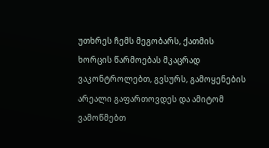უთხრეს ჩემს მეგობარს, ქათმის ხორცის წარმოებას მკაცრად ვაკონტროლებთ, გვსურს, გამოყენების არეალი გაფართოვდეს და ამიტომ ვამოწმებთ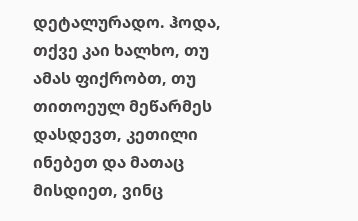დეტალურადო. ჰოდა, თქვე კაი ხალხო, თუ ამას ფიქრობთ, თუ თითოეულ მეწარმეს დასდევთ, კეთილი ინებეთ და მათაც მისდიეთ, ვინც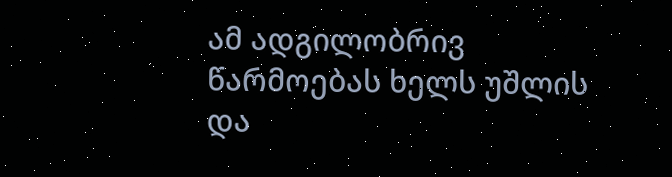ამ ადგილობრივ წარმოებას ხელს უშლის და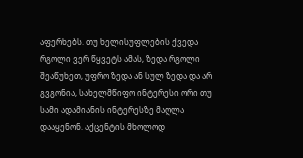აფერხებს. თუ ხელისუფლების ქვედა რგოლი ვერ წყვეტს ამას, ზედა რგოლი შეაწუხეთ, უფრო ზედა ან სულ ზედა და არ გვგონია, სახელმწიფო ინტერესი ორი თუ სამი ადამიანის ინტერესზე მაღლა დააყენონ. აქცენტის მხოლოდ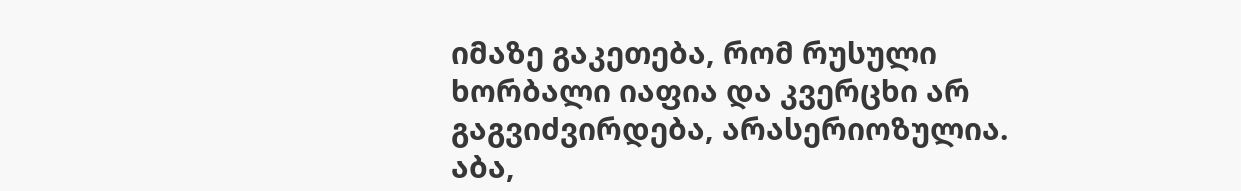იმაზე გაკეთება, რომ რუსული ხორბალი იაფია და კვერცხი არ გაგვიძვირდება, არასერიოზულია. აბა,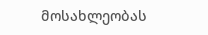მოსახლეობას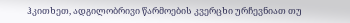ჰკითხეთ, ადგილობრივი წარმოების კვერცხი ურჩევნიათ თუ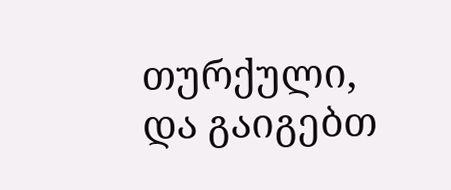თურქული, და გაიგებთ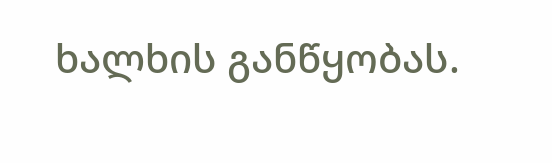ხალხის განწყობას.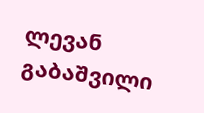ლევან გაბაშვილი